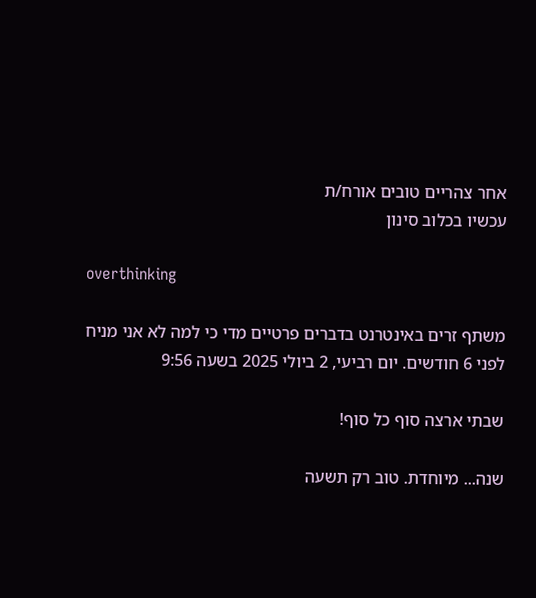אחר צהריים טובים אורח/ת
עכשיו בכלוב סינון

overthinking

משתף זרים באינטרנט בדברים פרטיים מדי כי למה לא אני מניח
לפני 6 חודשים. יום רביעי, 2 ביולי 2025 בשעה 9:56

שבתי ארצה סוף כל סוף!

שנה... מיוחדת. טוב רק תשעה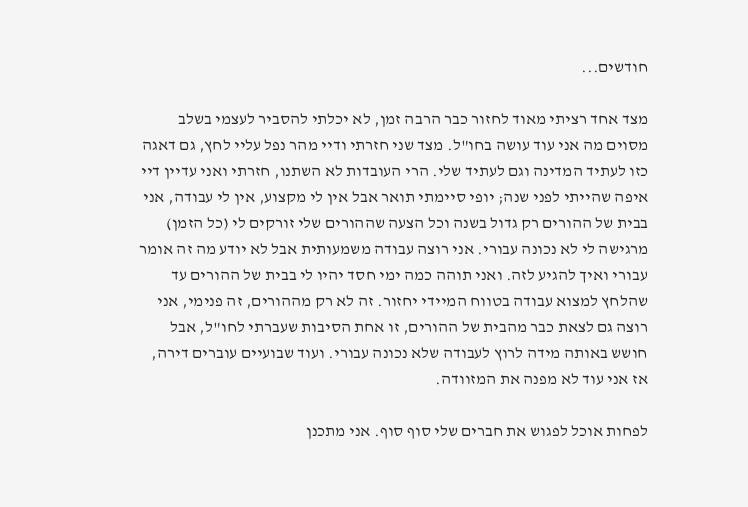חודשים...

מצד אחד רציתי מאוד לחזור כבר הרבה זמן, לא יכלתי להסביר לעצמי בשלב מסוים מה אני עוד עושה בחו"ל. מצד שני חזרתי ודיי מהר נפל עליי לחץ, גם דאגה כזו לעתיד המדינה וגם לעתיד שלי. הרי העובדות לא השתנו, חזרתי ואני עדיין דיי איפה שהייתי לפני שנה; יופי סיימתי תואר אבל אין לי מקצוע, אין לי עבודה, אני בבית של ההורים רק גדול בשנה וכל הצעה שההורים שלי זורקים לי (כל הזמן) מרגישה לי לא נכונה עבורי. אני רוצה עבודה משמעותית אבל לא יודע מה זה אומר עבורי ואיך להגיע לזה. ואני תוהה כמה ימי חסד יהיו לי בבית של ההורים עד שהלחץ למצוא עבודה בטווח המיידי יחזור. זה לא רק מההורים, זה פנימי, אני רוצה גם לצאת כבר מהבית של ההורים, זו אחת הסיבות שעברתי לחו"ל, אבל חושש באותה מידה לרוץ לעבודה שלא נכונה עבורי. ועוד שבועיים עוברים דירה, אז אני עוד לא מפנה את המזוודה.

לפחות אוכל לפגוש את חברים שלי סוף סוף. אני מתכנן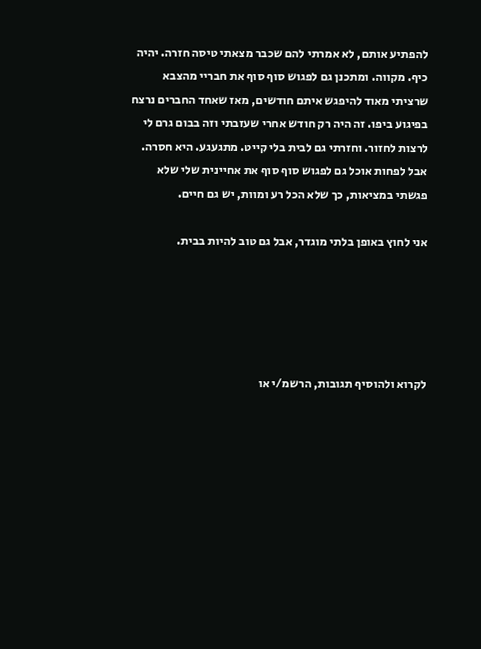להפתיע אותם, לא אמרתי להם שכבר מצאתי טיסה חזרה. יהיה כיף. מקווה. ומתכנן גם לפגוש סוף סוף את חבריי מהצבא שרציתי מאוד להיפגש איתם חודשים, מאז שאחד החברים נרצח בפיגוע ביפו. זה היה רק חודש אחרי שעזבתי וזה בבום גרם לי לרצות לחזור. וחזרתי גם לבית בלי קייט. מתגעגע. היא חסרה. אבל לפחות אוכל גם לפגוש סוף סוף את אחיינית שלי שלא פגשתי במציאות, כך שלא הכל רע ומוות, יש גם חיים.

אני לחוץ באופן בלתי מוגדר, אבל גם טוב להיות בבית.





לקרוא ולהוסיף תגובות, הרשמ/י או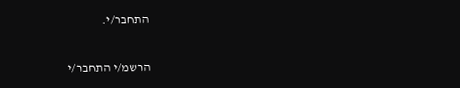התחבר/י.

הרשמ/י התחבר/י